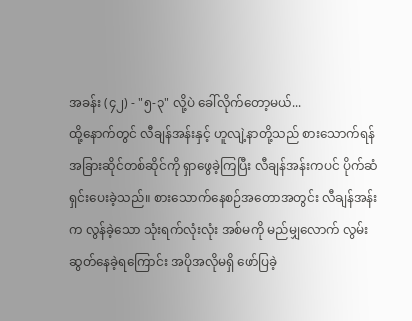အခန်း (၄၂) - "၅-၃" လို့ပဲ ခေါ်လိုက်တော့မယ်...
ထို့နောက်တွင် လီချန်အန်းနှင့် ဟူလျဲ့နာတို့သည် စားသောက်ရန် အခြားဆိုင်တစ်ဆိုင်ကို ရှာဖွေခဲ့ကြပြီး လီချန်အန်းကပင် ပိုက်ဆံရှင်းပေးခဲ့သည်။ စားသောက်နေစဉ်အတောအတွင်း လီချန်အန်းက လွန်ခဲ့သော သုံးရက်လုံးလုံး အစ်မကို မည်မျှလောက် လွမ်းဆွတ်နေခဲ့ရကြောင်း အပိုအလိုမရှိ ဖော်ပြခဲ့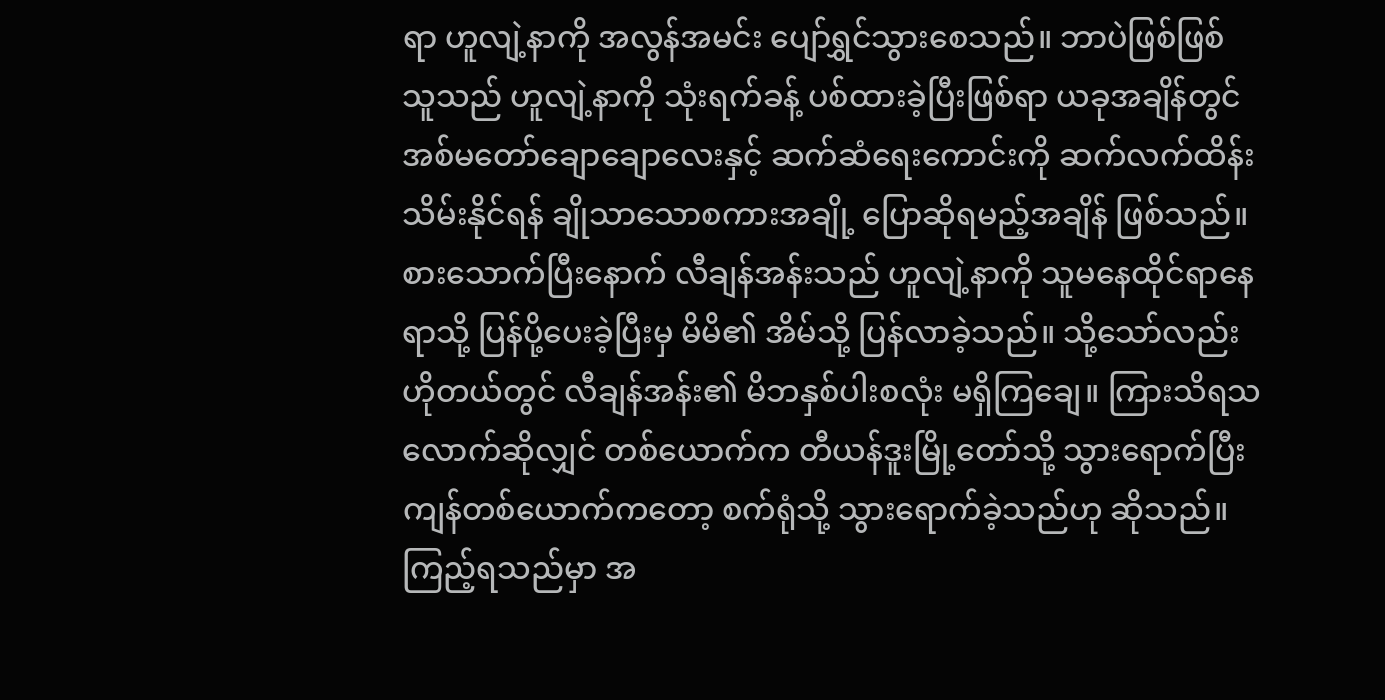ရာ ဟူလျဲ့နာကို အလွန်အမင်း ပျော်ရွှင်သွားစေသည်။ ဘာပဲဖြစ်ဖြစ် သူသည် ဟူလျဲ့နာကို သုံးရက်ခန့် ပစ်ထားခဲ့ပြီးဖြစ်ရာ ယခုအချိန်တွင် အစ်မတော်ချောချောလေးနှင့် ဆက်ဆံရေးကောင်းကို ဆက်လက်ထိန်းသိမ်းနိုင်ရန် ချိုသာသောစကားအချို့ ပြောဆိုရမည့်အချိန် ဖြစ်သည်။
စားသောက်ပြီးနောက် လီချန်အန်းသည် ဟူလျဲ့နာကို သူမနေထိုင်ရာနေရာသို့ ပြန်ပို့ပေးခဲ့ပြီးမှ မိမိ၏ အိမ်သို့ ပြန်လာခဲ့သည်။ သို့သော်လည်း ဟိုတယ်တွင် လီချန်အန်း၏ မိဘနှစ်ပါးစလုံး မရှိကြချေ။ ကြားသိရသလောက်ဆိုလျှင် တစ်ယောက်က တီယန်ဒူးမြို့တော်သို့ သွားရောက်ပြီး ကျန်တစ်ယောက်ကတော့ စက်ရုံသို့ သွားရောက်ခဲ့သည်ဟု ဆိုသည်။ ကြည့်ရသည်မှာ အ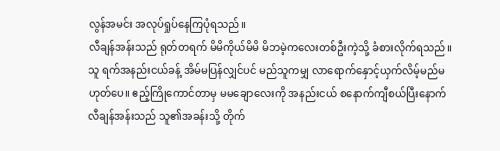လွန်အမင်း အလုပ်ရှုပ်နေကြပုံရသည်။
လီချန်အန်းသည် ရုတ်တရက် မိမိကိုယ်မိမိ မိဘမဲ့ကလေးတစ်ဦးကဲ့သို့ ခံစားလိုက်ရသည်။ သူ ရက်အနည်းငယ်ခန့် အိမ်မပြန်လျှင်ပင် မည်သူကမျှ လာရောက်နှောင့်ယှက်လိမ့်မည်မဟုတ်ပေ။ ဧည့်ကြိုကောင်တာမှ မမချောလေးကို အနည်းငယ် စနောက်ကျီစယ်ပြီးနောက် လီချန်အန်းသည် သူ၏အခန်းသို့ တိုက်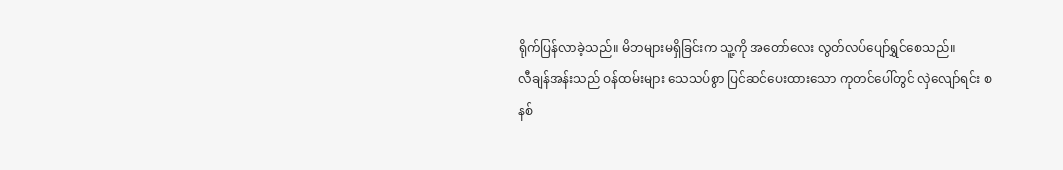ရိုက်ပြန်လာခဲ့သည်။ မိဘများမရှိခြင်းက သူ့ကို အတော်လေး လွတ်လပ်ပျော်ရွှင်စေသည်။
လီချန်အန်းသည် ဝန်ထမ်းများ သေသပ်စွာ ပြင်ဆင်ပေးထားသော ကုတင်ပေါ်တွင် လှဲလျော်ရင်း စနစ်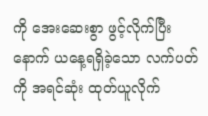ကို အေးဆေးစွာ ဖွင့်လိုက်ပြီးနောက် ယနေ့ရရှိခဲ့သော လက်ပတ်ကို အရင်ဆုံး ထုတ်ယူလိုက်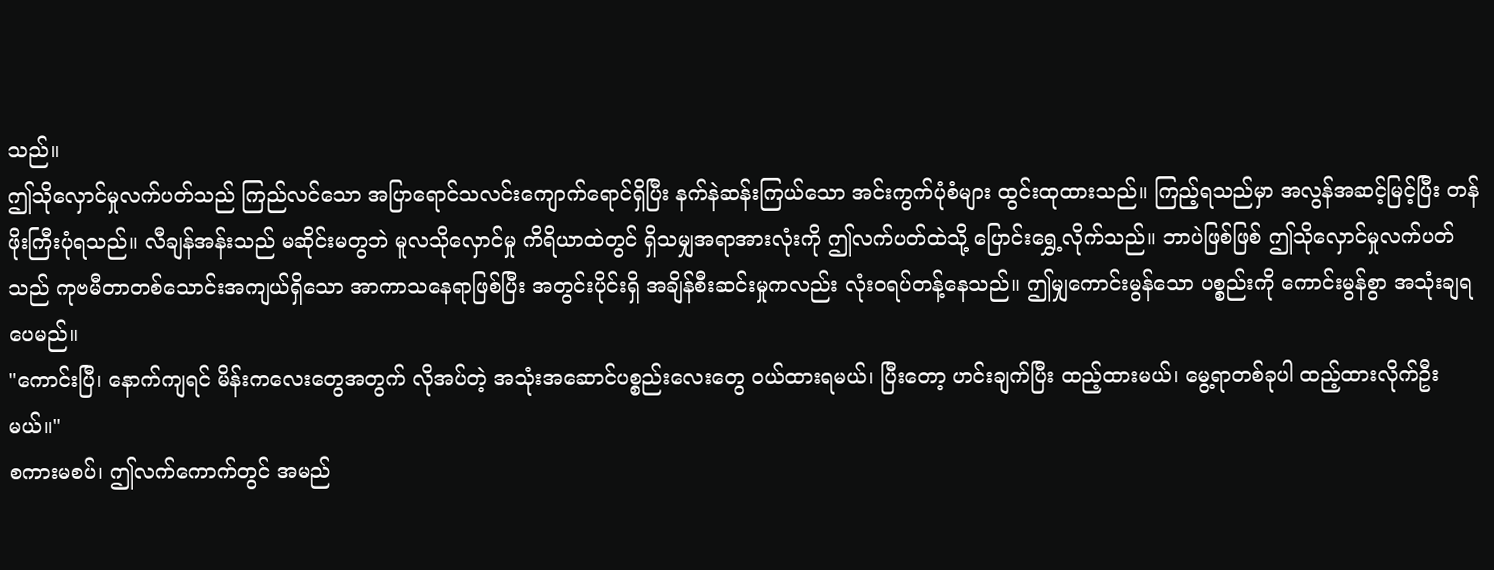သည်။
ဤသိုလှောင်မှုလက်ပတ်သည် ကြည်လင်သော အပြာရောင်သလင်းကျောက်ရောင်ရှိပြီး နက်နဲဆန်းကြယ်သော အင်းကွက်ပုံစံများ ထွင်းထုထားသည်။ ကြည့်ရသည်မှာ အလွန်အဆင့်မြင့်ပြီး တန်ဖိုးကြီးပုံရသည်။ လီချန်အန်းသည် မဆိုင်းမတွဘဲ မူလသိုလှောင်မှု ကိရိယာထဲတွင် ရှိသမျှအရာအားလုံးကို ဤလက်ပတ်ထဲသို့ ပြောင်းရွှေ့လိုက်သည်။ ဘာပဲဖြစ်ဖြစ် ဤသိုလှောင်မှုလက်ပတ်သည် ကုဗမီတာတစ်သောင်းအကျယ်ရှိသော အာကာသနေရာဖြစ်ပြီး အတွင်းပိုင်းရှိ အချိန်စီးဆင်းမှုကလည်း လုံးဝရပ်တန့်နေသည်။ ဤမျှကောင်းမွန်သော ပစ္စည်းကို ကောင်းမွန်စွာ အသုံးချရပေမည်။
"ကောင်းပြီ၊ နောက်ကျရင် မိန်းကလေးတွေအတွက် လိုအပ်တဲ့ အသုံးအဆောင်ပစ္စည်းလေးတွေ ဝယ်ထားရမယ်၊ ပြီးတော့ ဟင်းချက်ပြီး ထည့်ထားမယ်၊ မွေ့ရာတစ်ခုပါ ထည့်ထားလိုက်ဦးမယ်။"
စကားမစပ်၊ ဤလက်ကောက်တွင် အမည်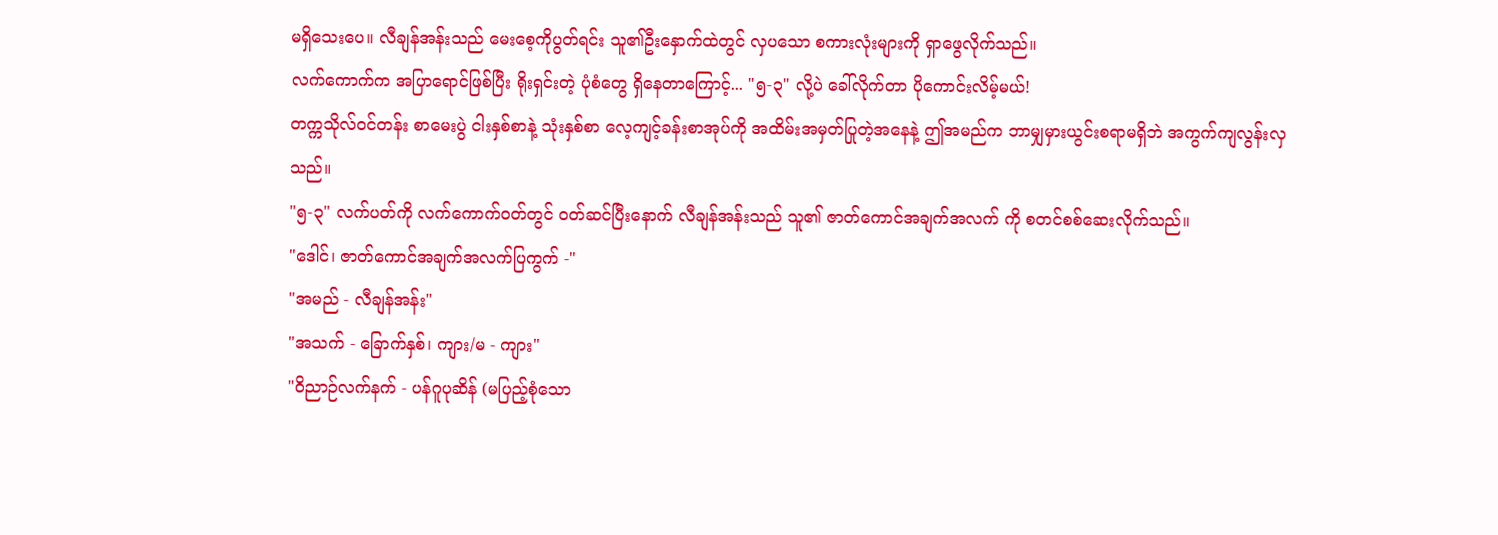မရှိသေးပေ။ လီချန်အန်းသည် မေးစေ့ကိုပွတ်ရင်း သူ၏ဦးနှောက်ထဲတွင် လှပသော စကားလုံးများကို ရှာဖွေလိုက်သည်။
လက်ကောက်က အပြာရောင်ဖြစ်ပြီး ရိုးရှင်းတဲ့ ပုံစံတွေ ရှိနေတာကြောင့်... "၅-၃" လို့ပဲ ခေါ်လိုက်တာ ပိုကောင်းလိမ့်မယ်!
တက္ကသိုလ်ဝင်တန်း စာမေးပွဲ ငါးနှစ်စာနဲ့ သုံးနှစ်စာ လေ့ကျင့်ခန်းစာအုပ်ကို အထိမ်းအမှတ်ပြုတဲ့အနေနဲ့ ဤအမည်က ဘာမျှမှားယွင်းစရာမရှိဘဲ အကွက်ကျလွန်းလှသည်။
"၅-၃" လက်ပတ်ကို လက်ကောက်ဝတ်တွင် ဝတ်ဆင်ပြီးနောက် လီချန်အန်းသည် သူ၏ ဇာတ်ကောင်အချက်အလက် ကို စတင်စစ်ဆေးလိုက်သည်။
"ဒေါင်၊ ဇာတ်ကောင်အချက်အလက်ပြကွက် -"
"အမည် - လီချန်အန်း"
"အသက် - ခြောက်နှစ်၊ ကျား/မ - ကျား"
"ဝိညာဉ်လက်နက် - ပန်ဂူပုဆိန် (မပြည့်စုံသော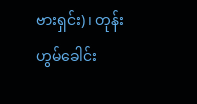ဗားရှင်း)၊ တုန်းဟွမ်ခေါင်း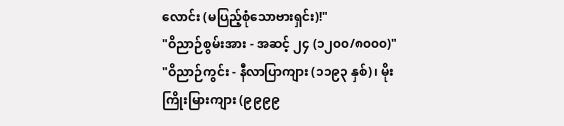လောင်း (မပြည့်စုံသောဗားရှင်း)!"
"ဝိညာဉ်စွမ်းအား - အဆင့် ၂၄ (၁၂၀၀/၈၀၀၀)"
"ဝိညာဉ်ကွင်း - နီလာပြာကျား (၁၁၉၃ နှစ်)၊ မိုးကြိုးမြားကျား (၉၉၉၉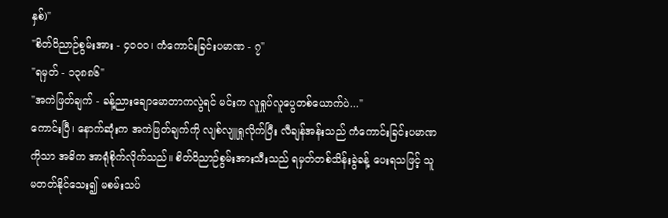နှစ်)"
"စိတ်ဝိညာဉ်စွမ်းအား - ၄၀၀၀၊ ကံကောင်းခြင်းပမာဏ - ၇"
"ရမှတ် - ၁၃၈၈၆"
"အကဲဖြတ်ချက် - ခန့်ညားချောမောတာကလွဲရင် မင်းက လူရှုပ်လူပွေတစ်ယောက်ပဲ..."
ကောင်းပြီ၊ နောက်ဆုံးက အကဲဖြတ်ချက်ကို လျစ်လျူရှုလိုက်ပြီး လီချန်အန်းသည် ကံကောင်းခြင်းပမာဏကိုသာ အဓိက အာရုံစိုက်လိုက်သည်။ စိတ်ဝိညာဉ်စွမ်းအားသီးသည် ရမှတ်တစ်သိန်းခွဲခန့် ပေးရသဖြင့် သူ မတတ်နိုင်သေး၍ မစမ်းသပ်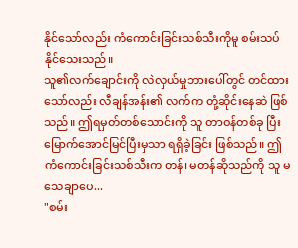နိုင်သော်လည်း ကံကောင်းခြင်းသစ်သီးကိုမူ စမ်းသပ်နိုင်သေးသည်။
သူ၏လက်ချောင်းကို လဲလှယ်မှုဘားပေါ်တွင် တင်ထားသော်လည်း လီချန်အန်း၏ လက်က တုံ့ဆိုင်းနေဆဲ ဖြစ်သည်။ ဤရမှတ်တစ်သောင်းကို သူ တာဝန်တစ်ခု ပြီးမြောက်အောင်မြင်ပြီးမှသာ ရရှိခဲ့ခြင်း ဖြစ်သည်။ ဤကံကောင်းခြင်းသစ်သီးက တန်၊ မတန်ဆိုသည်ကို သူ မသေချာပေ...
"စမ်း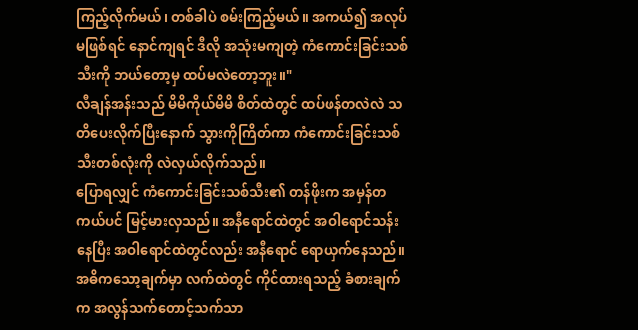ကြည့်လိုက်မယ်၊ တစ်ခါပဲ စမ်းကြည့်မယ်။ အကယ်၍ အလုပ်မဖြစ်ရင် နောင်ကျရင် ဒီလို အသုံးမကျတဲ့ ကံကောင်းခြင်းသစ်သီးကို ဘယ်တော့မှ ထပ်မလဲတော့ဘူး။"
လီချန်အန်းသည် မိမိကိုယ်မိမိ စိတ်ထဲတွင် ထပ်ဖန်တလဲလဲ သတိပေးလိုက်ပြီးနောက် သွားကိုကြိတ်ကာ ကံကောင်းခြင်းသစ်သီးတစ်လုံးကို လဲလှယ်လိုက်သည်။
ပြောရလျှင် ကံကောင်းခြင်းသစ်သီး၏ တန်ဖိုးက အမှန်တကယ်ပင် မြင့်မားလှသည်။ အနီရောင်ထဲတွင် အဝါရောင်သန်းနေပြီး အဝါရောင်ထဲတွင်လည်း အနီရောင် ရောယှက်နေသည်။ အဓိကသော့ချက်မှာ လက်ထဲတွင် ကိုင်ထားရသည့် ခံစားချက်က အလွန်သက်တောင့်သက်သာ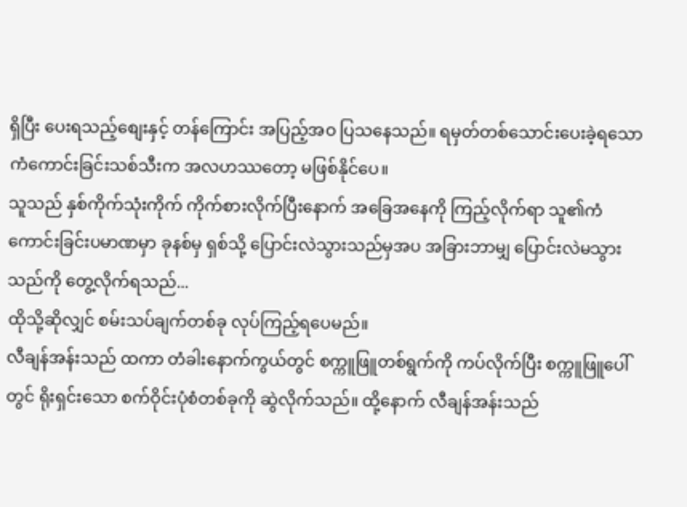ရှိပြီး ပေးရသည့်စျေးနှင့် တန်ကြောင်း အပြည့်အဝ ပြသနေသည်။ ရမှတ်တစ်သောင်းပေးခဲ့ရသော ကံကောင်းခြင်းသစ်သီးက အလဟဿတော့ မဖြစ်နိုင်ပေ။
သူသည် နှစ်ကိုက်သုံးကိုက် ကိုက်စားလိုက်ပြီးနောက် အခြေအနေကို ကြည့်လိုက်ရာ သူ၏ကံကောင်းခြင်းပမာဏမှာ ခုနစ်မှ ရှစ်သို့ ပြောင်းလဲသွားသည်မှအပ အခြားဘာမျှ ပြောင်းလဲမသွားသည်ကို တွေ့လိုက်ရသည်...
ထိုသို့ဆိုလျှင် စမ်းသပ်ချက်တစ်ခု လုပ်ကြည့်ရပေမည်။
လီချန်အန်းသည် ထကာ တံခါးနောက်ကွယ်တွင် စက္ကူဖြူတစ်ရွက်ကို ကပ်လိုက်ပြီး စက္ကူဖြူပေါ်တွင် ရိုးရှင်းသော စက်ဝိုင်းပုံစံတစ်ခုကို ဆွဲလိုက်သည်။ ထို့နောက် လီချန်အန်းသည်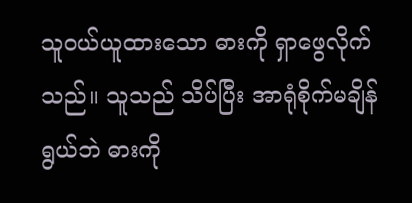သူဝယ်ယူထားသော ဓားကို ရှာဖွေလိုက်သည်။ သူသည် သိပ်ပြီး အာရုံစိုက်မချိန်ရွယ်ဘဲ ဓားကို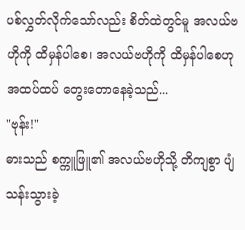ပစ်လွှတ်လိုက်သော်လည်း စိတ်ထဲတွင်မူ အလယ်ဗဟိုကို ထိမှန်ပါစေ၊ အလယ်ဗဟိုကို ထိမှန်ပါစေဟု အထပ်ထပ် တွေးတောနေခဲ့သည်...
"ဗုန်း!"
ဓားသည် စက္ကူဖြူ၏ အလယ်ဗဟိုသို့ တိကျစွာ ပျံသန်းသွားခဲ့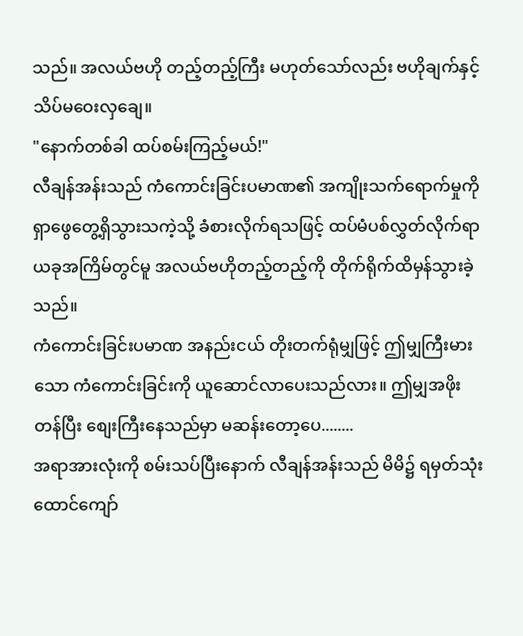သည်။ အလယ်ဗဟို တည့်တည့်ကြီး မဟုတ်သော်လည်း ဗဟိုချက်နှင့် သိပ်မဝေးလှချေ။
"နောက်တစ်ခါ ထပ်စမ်းကြည့်မယ်!"
လီချန်အန်းသည် ကံကောင်းခြင်းပမာဏ၏ အကျိုးသက်ရောက်မှုကို ရှာဖွေတွေ့ရှိသွားသကဲ့သို့ ခံစားလိုက်ရသဖြင့် ထပ်မံပစ်လွှတ်လိုက်ရာ ယခုအကြိမ်တွင်မူ အလယ်ဗဟိုတည့်တည့်ကို တိုက်ရိုက်ထိမှန်သွားခဲ့သည်။
ကံကောင်းခြင်းပမာဏ အနည်းငယ် တိုးတက်ရုံမျှဖြင့် ဤမျှကြီးမားသော ကံကောင်းခြင်းကို ယူဆောင်လာပေးသည်လား။ ဤမျှအဖိုးတန်ပြီး စျေးကြီးနေသည်မှာ မဆန်းတော့ပေ........
အရာအားလုံးကို စမ်းသပ်ပြီးနောက် လီချန်အန်းသည် မိမိ၌ ရမှတ်သုံးထောင်ကျော်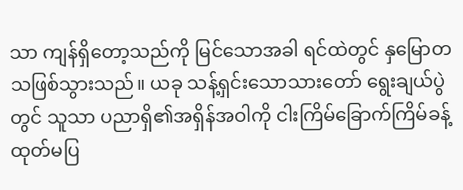သာ ကျန်ရှိတော့သည်ကို မြင်သောအခါ ရင်ထဲတွင် နှမြောတသဖြစ်သွားသည်။ ယခု သန့်ရှင်းသောသားတော် ရွေးချယ်ပွဲတွင် သူသာ ပညာရှိ၏အရှိန်အဝါကို ငါးကြိမ်ခြောက်ကြိမ်ခန့် ထုတ်မပြ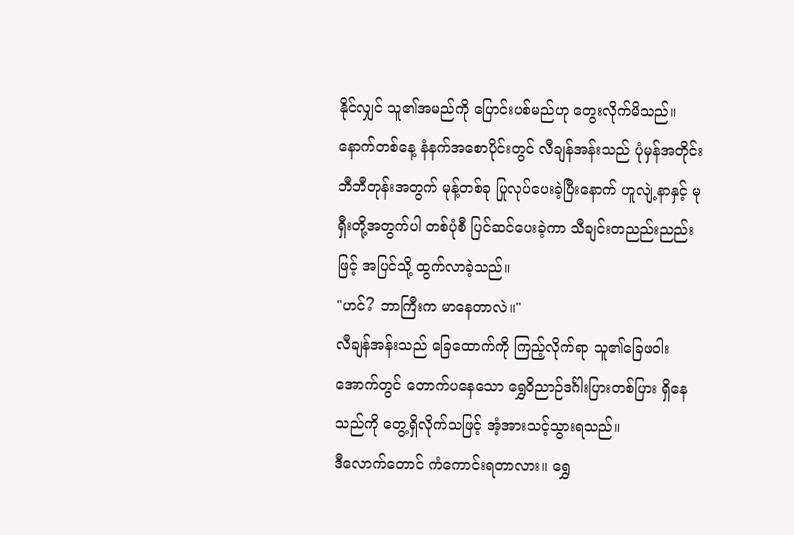နိုင်လျှင် သူ၏အမည်ကို ပြောင်းပစ်မည်ဟု တွေးလိုက်မိသည်။
နောက်တစ်နေ့ နံနက်အစောပိုင်းတွင် လီချန်အန်းသည် ပုံမှန်အတိုင်း ဘီဘီတုန်းအတွက် မုန့်တစ်ခု ပြုလုပ်ပေးခဲ့ပြီးနောက် ဟူလျဲ့နာနှင့် မုရှီးတို့အတွက်ပါ တစ်ပုံစီ ပြင်ဆင်ပေးခဲ့ကာ သီချင်းတညည်းညည်းဖြင့် အပြင်သို့ ထွက်လာခဲ့သည်။
"ဟင်? ဘာကြီးက မာနေတာလဲ။"
လီချန်အန်းသည် ခြေထောက်ကို ကြည့်လိုက်ရာ သူ၏ခြေဖဝါးအောက်တွင် တောက်ပနေသော ရွှေဝိညာဉ်ဒင်္ဂါးပြားတစ်ပြား ရှိနေသည်ကို တွေ့ရှိလိုက်သဖြင့် အံ့အားသင့်သွားရသည်။
ဒီလောက်တောင် ကံကောင်းရတာလား။ ရွှေ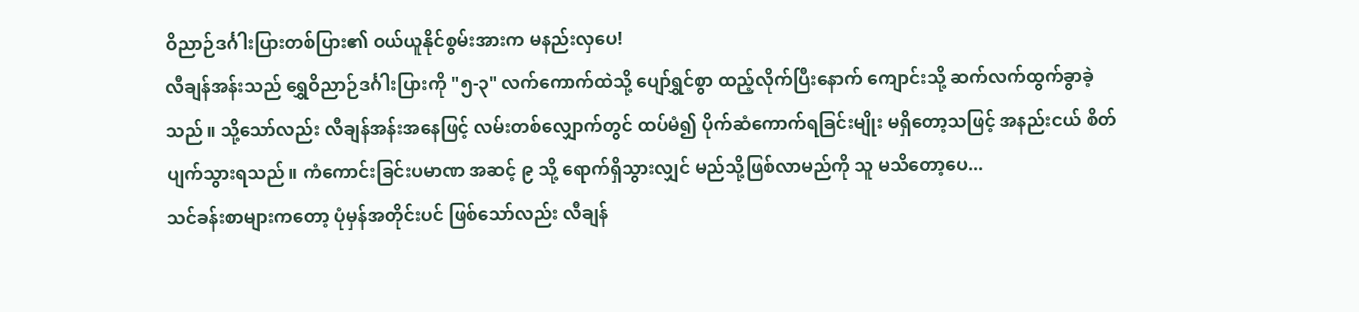ဝိညာဉ်ဒင်္ဂါးပြားတစ်ပြား၏ ဝယ်ယူနိုင်စွမ်းအားက မနည်းလှပေ!
လီချန်အန်းသည် ရွှေဝိညာဉ်ဒင်္ဂါးပြားကို "၅-၃" လက်ကောက်ထဲသို့ ပျော်ရွှင်စွာ ထည့်လိုက်ပြီးနောက် ကျောင်းသို့ ဆက်လက်ထွက်ခွာခဲ့သည်။ သို့သော်လည်း လီချန်အန်းအနေဖြင့် လမ်းတစ်လျှောက်တွင် ထပ်မံ၍ ပိုက်ဆံကောက်ရခြင်းမျိုး မရှိတော့သဖြင့် အနည်းငယ် စိတ်ပျက်သွားရသည်။ ကံကောင်းခြင်းပမာဏ အဆင့် ၉ သို့ ရောက်ရှိသွားလျှင် မည်သို့ဖြစ်လာမည်ကို သူ မသိတော့ပေ...
သင်ခန်းစာများကတော့ ပုံမှန်အတိုင်းပင် ဖြစ်သော်လည်း လီချန်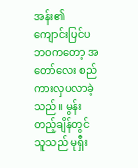အန်း၏ ကျောင်းပြင်ပဘဝကတော့ အတော်လေး စည်ကားလှပလာခဲ့သည်။ မွန်းတည့်ချိန်တွင် သူသည် မုရှီး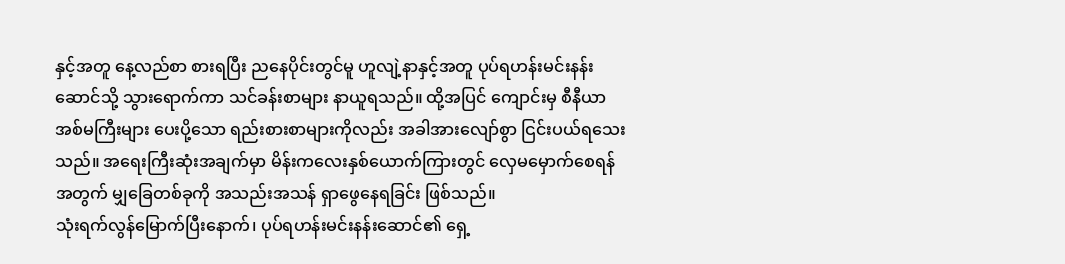နှင့်အတူ နေ့လည်စာ စားရပြီး ညနေပိုင်းတွင်မူ ဟူလျဲ့နာနှင့်အတူ ပုပ်ရဟန်းမင်းနန်းဆောင်သို့ သွားရောက်ကာ သင်ခန်းစာများ နာယူရသည်။ ထို့အပြင် ကျောင်းမှ စီနီယာအစ်မကြီးများ ပေးပို့သော ရည်းစားစာများကိုလည်း အခါအားလျော်စွာ ငြင်းပယ်ရသေးသည်။ အရေးကြီးဆုံးအချက်မှာ မိန်းကလေးနှစ်ယောက်ကြားတွင် လှေမမှောက်စေရန်အတွက် မျှခြေတစ်ခုကို အသည်းအသန် ရှာဖွေနေရခြင်း ဖြစ်သည်။
သုံးရက်လွန်မြောက်ပြီးနောက်၊ ပုပ်ရဟန်းမင်းနန်းဆောင်၏ ရှေ့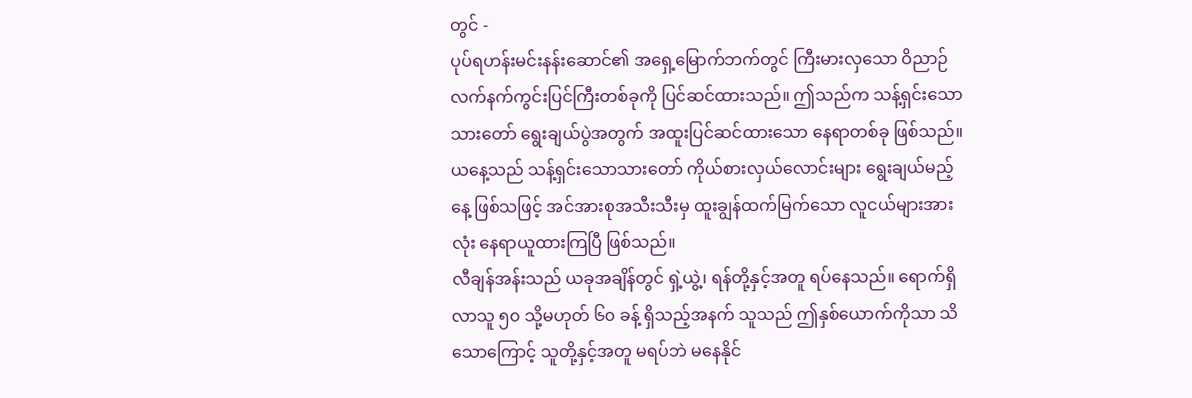တွင် -
ပုပ်ရဟန်းမင်းနန်းဆောင်၏ အရှေ့မြောက်ဘက်တွင် ကြီးမားလှသော ဝိညာဉ်လက်နက်ကွင်းပြင်ကြီးတစ်ခုကို ပြင်ဆင်ထားသည်။ ဤသည်က သန့်ရှင်းသောသားတော် ရွေးချယ်ပွဲအတွက် အထူးပြင်ဆင်ထားသော နေရာတစ်ခု ဖြစ်သည်။ ယနေ့သည် သန့်ရှင်းသောသားတော် ကိုယ်စားလှယ်လောင်းများ ရွေးချယ်မည့်နေ့ ဖြစ်သဖြင့် အင်အားစုအသီးသီးမှ ထူးချွန်ထက်မြက်သော လူငယ်များအားလုံး နေရာယူထားကြပြီ ဖြစ်သည်။
လီချန်အန်းသည် ယခုအချိန်တွင် ရှဲ့ယွဲ့၊ ရန်တို့နှင့်အတူ ရပ်နေသည်။ ရောက်ရှိလာသူ ၅၀ သို့မဟုတ် ၆၀ ခန့် ရှိသည့်အနက် သူသည် ဤနှစ်ယောက်ကိုသာ သိသောကြောင့် သူတို့နှင့်အတူ မရပ်ဘဲ မနေနိုင်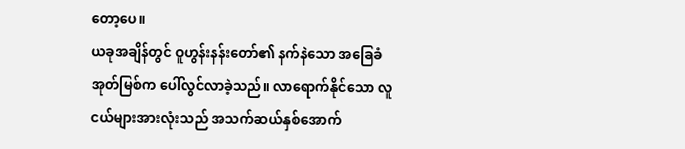တော့ပေ။
ယခုအချိန်တွင် ဝူဟွန်းနန်းတော်၏ နက်နဲသော အခြေခံအုတ်မြစ်က ပေါ်လွင်လာခဲ့သည်။ လာရောက်နိုင်သော လူငယ်များအားလုံးသည် အသက်ဆယ်နှစ်အောက်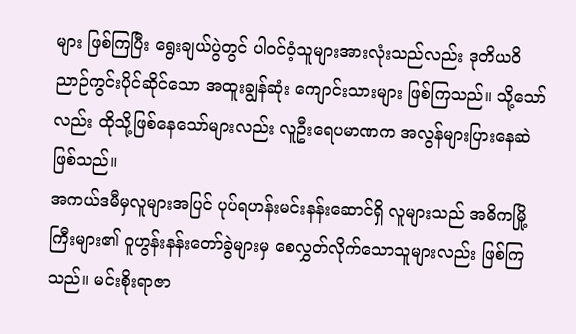များ ဖြစ်ကြပြီး ရွေးချယ်ပွဲတွင် ပါဝင်ဝံ့သူများအားလုံးသည်လည်း ဒုတိယဝိညာဉ်ကွင်းပိုင်ဆိုင်သော အထူးချွန်ဆုံး ကျောင်းသားများ ဖြစ်ကြသည်။ သို့သော်လည်း ထိုသို့ဖြစ်နေသော်များလည်း လူဦးရေပမာဏက အလွန်များပြားနေဆဲ ဖြစ်သည်။
အကယ်ဒမီမှလူများအပြင် ပုပ်ရဟန်းမင်းနန်းဆောင်ရှိ လူများသည် အဓိကမြို့ကြီးများ၏ ဝူဟွန်းနန်းတော်ခွဲများမှ စေလွှတ်လိုက်သောသူများလည်း ဖြစ်ကြသည်။ မင်းစိုးရာဇာ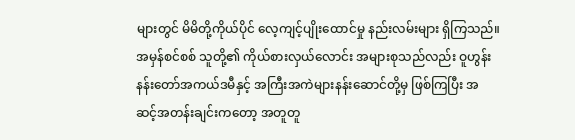များတွင် မိမိတို့ကိုယ်ပိုင် လေ့ကျင့်ပျိုးထောင်မှု နည်းလမ်းများ ရှိကြသည်။ အမှန်စင်စစ် သူတို့၏ ကိုယ်စားလှယ်လောင်း အများစုသည်လည်း ဝူဟွန်းနန်းတော်အကယ်ဒမီနှင့် အကြီးအကဲများနန်းဆောင်တို့မှ ဖြစ်ကြပြီး အဆင့်အတန်းချင်းကတော့ အတူတူ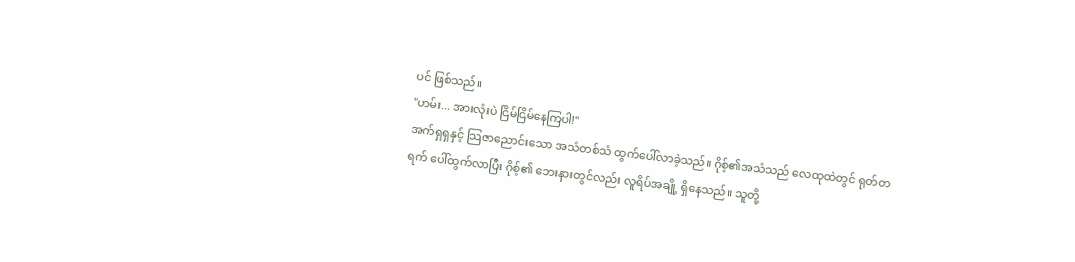ပင် ဖြစ်သည်။
"ဟမ်း... အားလုံးပဲ ငြိမ်ငြိမ်နေကြပါ!"
အက်ရှရှနှင့် သြဇာညောင်းသော အသံတစ်သံ ထွက်ပေါ်လာခဲ့သည်။ ဂိုစ့်၏အသံသည် လေထုထဲတွင် ရုတ်တရက် ပေါ်ထွက်လာပြီး ဂိုစ့်၏ ဘေးနားတွင်လည်း လူရိပ်အချို့ ရှိနေသည်။ သူတို့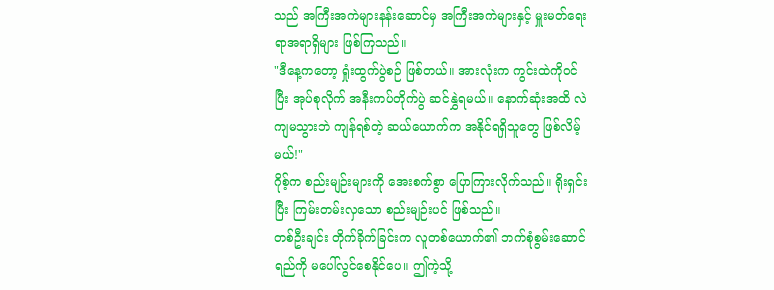သည် အကြီးအကဲများနန်းဆောင်မှ အကြီးအကဲများနှင့် မှူးမတ်ရေးရာအရာရှိများ ဖြစ်ကြသည်။
"ဒီနေ့ကတော့ ရှုံးထွက်ပွဲစဉ် ဖြစ်တယ်။ အားလုံးက ကွင်းထဲကိုဝင်ပြီး အုပ်စုလိုက် အနီးကပ်တိုက်ပွဲ ဆင်နွှဲရမယ်။ နောက်ဆုံးအထိ လဲကျမသွားဘဲ ကျန်ရစ်တဲ့ ဆယ်ယောက်က အနိုင်ရရှိသူတွေ ဖြစ်လိမ့်မယ်!"
ဂိုစ့်က စည်းမျဉ်းများကို အေးစက်စွာ ပြောကြားလိုက်သည်။ ရိုးရှင်းပြီး ကြမ်းတမ်းလှသော စည်းမျဉ်းပင် ဖြစ်သည်။
တစ်ဦးချင်း တိုက်ခိုက်ခြင်းက လူတစ်ယောက်၏ ဘက်စုံစွမ်းဆောင်ရည်ကို မပေါ်လွင်စေနိုင်ပေ။ ဤကဲ့သို့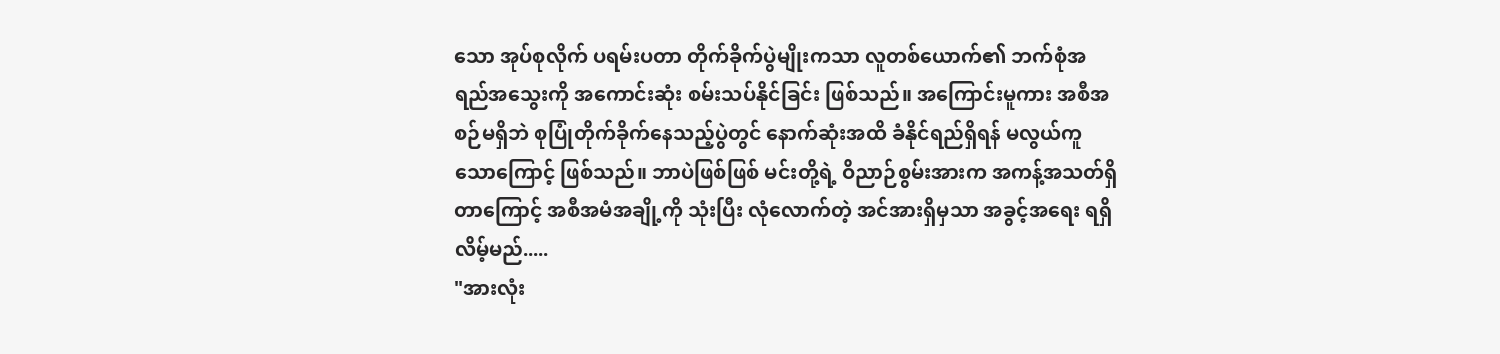သော အုပ်စုလိုက် ပရမ်းပတာ တိုက်ခိုက်ပွဲမျိုးကသာ လူတစ်ယောက်၏ ဘက်စုံအရည်အသွေးကို အကောင်းဆုံး စမ်းသပ်နိုင်ခြင်း ဖြစ်သည်။ အကြောင်းမူကား အစီအစဉ်မရှိဘဲ စုပြုံတိုက်ခိုက်နေသည့်ပွဲတွင် နောက်ဆုံးအထိ ခံနိုင်ရည်ရှိရန် မလွယ်ကူသောကြောင့် ဖြစ်သည်။ ဘာပဲဖြစ်ဖြစ် မင်းတို့ရဲ့ ဝိညာဉ်စွမ်းအားက အကန့်အသတ်ရှိတာကြောင့် အစီအမံအချို့ကို သုံးပြီး လုံလောက်တဲ့ အင်အားရှိမှသာ အခွင့်အရေး ရရှိလိမ့်မည်.....
"အားလုံး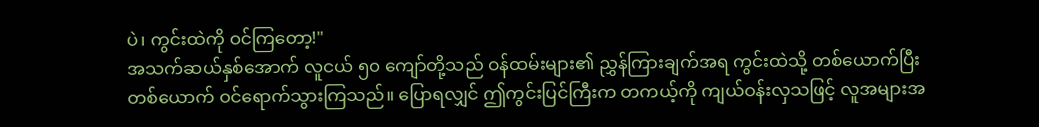ပဲ၊ ကွင်းထဲကို ဝင်ကြတော့!"
အသက်ဆယ်နှစ်အောက် လူငယ် ၅၀ ကျော်တို့သည် ဝန်ထမ်းများ၏ ညွှန်ကြားချက်အရ ကွင်းထဲသို့ တစ်ယောက်ပြီးတစ်ယောက် ဝင်ရောက်သွားကြသည်။ ပြောရလျှင် ဤကွင်းပြင်ကြီးက တကယ့်ကို ကျယ်ဝန်းလှသဖြင့် လူအများအ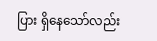ပြား ရှိနေသော်လည်း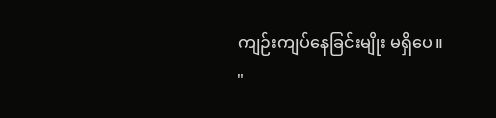ကျဉ်းကျပ်နေခြင်းမျိုး မရှိပေ။
"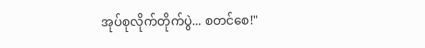အုပ်စုလိုက်တိုက်ပွဲ... စတင်စေ!"